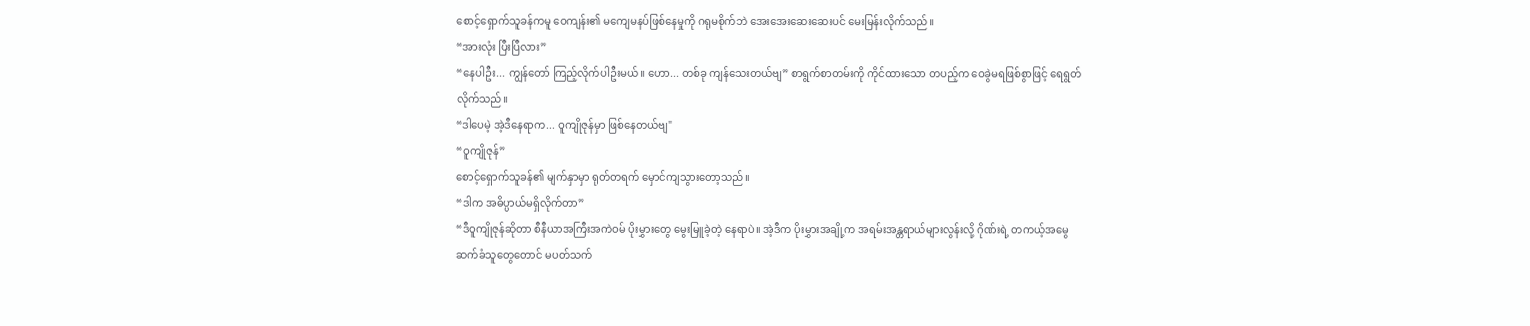စောင့်ရှောက်သူခန်ကမူ ဝေကျန်း၏ မကျေမနပ်ဖြစ်နေမှုကို ဂရုမစိုက်ဘဲ အေးအေးဆေးဆေးပင် မေးမြန်းလိုက်သည်။
“အားလုံး ပြီးပြီလား”
“နေပါဦး... ကျွန်တော် ကြည့်လိုက်ပါဦးမယ်။ ဟော... တစ်ခု ကျန်သေးတယ်ဗျ” စာရွက်စာတမ်းကို ကိုင်ထားသော တပည့်က ဝေခွဲမရဖြစ်စွာဖြင့် ရေရွတ်လိုက်သည်။
“ဒါပေမဲ့ အဲ့ဒီနေရာက... ဝူကျိုဇုန်မှာ ဖြစ်နေတယ်ဗျ"
“ဝူကျိုဇုန်”
စောင့်ရှောက်သူခန်၏ မျက်နှာမှာ ရုတ်တရက် မှောင်ကျသွားတော့သည်။
“ဒါက အဓိပ္ပာယ်မရှိလိုက်တာ”
“ဒီဝူကျိုဇုန်ဆိုတာ စီနီယာအကြီးအကဲဝမ် ပိုးမွှားတွေ မွေးမြူခဲ့တဲ့ နေရာပဲ။ အဲ့ဒီက ပိုးမွှားအချို့က အရမ်းအန္တရာယ်များလွန်းလို့ ဂိုဏ်းရဲ့ တကယ့်အမွေဆက်ခံသူတွေတောင် မပတ်သက်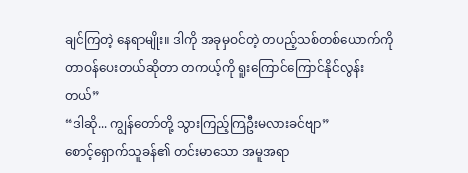ချင်ကြတဲ့ နေရာမျိုး။ ဒါကို အခုမှဝင်တဲ့ တပည့်သစ်တစ်ယောက်ကို တာဝန်ပေးတယ်ဆိုတာ တကယ့်ကို ရူးကြောင်ကြောင်နိုင်လွန်းတယ်”
“ဒါဆို... ကျွန်တော်တို့ သွားကြည့်ကြဦးမလားခင်ဗျာ”
စောင့်ရှောက်သူခန်၏ တင်းမာသော အမူအရာ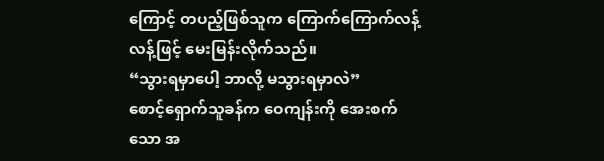ကြောင့် တပည့်ဖြစ်သူက ကြောက်ကြောက်လန့်လန့်ဖြင့် မေးမြန်းလိုက်သည်။
“သွားရမှာပေါ့ ဘာလို့ မသွားရမှာလဲ”
စောင့်ရှောက်သူခန်က ဝေကျန်းကို အေးစက်သော အ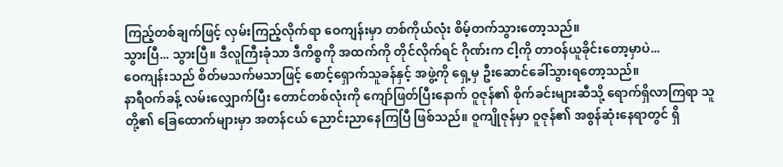ကြည့်တစ်ချက်ဖြင့် လှမ်းကြည့်လိုက်ရာ ဝေကျန်းမှာ တစ်ကိုယ်လုံး စိမ့်တက်သွားတော့သည်။
သွားပြီ... သွားပြီ။ ဒီလူကြီးခုံသာ ဒီကိစ္စကို အထက်ကို တိုင်လိုက်ရင် ဂိုဏ်းက ငါ့ကို တာဝန်ယူခိုင်းတော့မှာပဲ...
ဝေကျန်းသည် စိတ်မသက်မသာဖြင့် စောင့်ရှောက်သူခန်နှင့် အဖွဲ့ကို ရှေ့မှ ဦးဆောင်ခေါ်သွားရတော့သည်။
နာရီဝက်ခန့် လမ်းလျှောက်ပြီး တောင်တစ်လုံးကို ကျော်ဖြတ်ပြီးနောက် ဝူဇုန်၏ စိုက်ခင်းများဆီသို့ ရောက်ရှိလာကြရာ သူတို့၏ ခြေထောက်များမှာ အတန်ငယ် ညောင်းညာနေကြပြီ ဖြစ်သည်။ ဝူကျိုဇုန်မှာ ဝူဇုန်၏ အစွန်ဆုံးနေရာတွင် ရှိ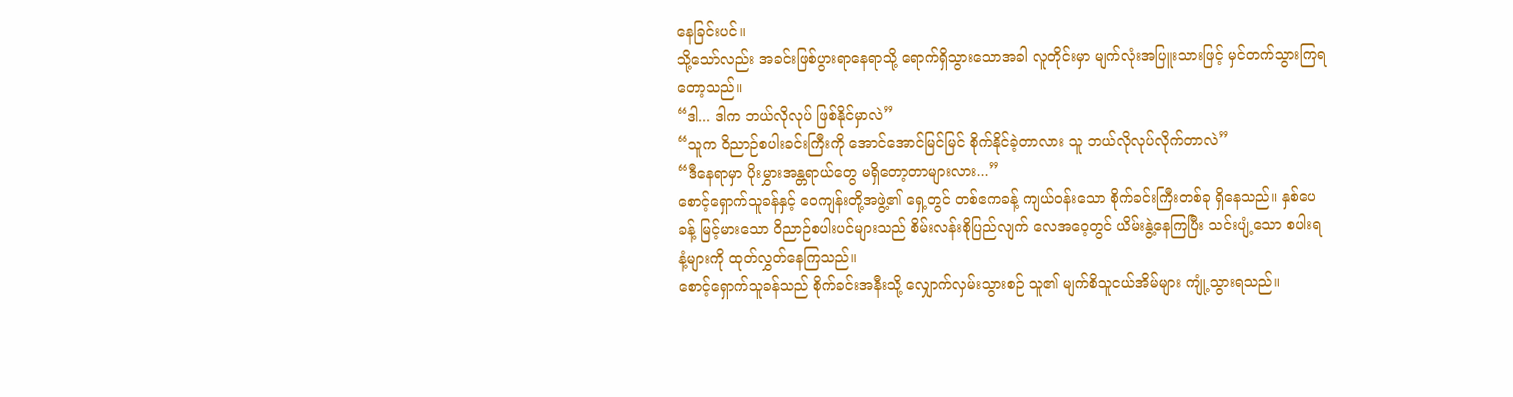နေခြင်းပင်။
သို့သော်လည်း အခင်းဖြစ်ပွားရာနေရာသို့ ရောက်ရှိသွားသောအခါ လူတိုင်းမှာ မျက်လုံးအပြူးသားဖြင့် မှင်တက်သွားကြရတော့သည်။
“ဒါ... ဒါက ဘယ်လိုလုပ် ဖြစ်နိုင်မှာလဲ”
“သူက ဝိညာဉ်စပါးခင်းကြီးကို အောင်အောင်မြင်မြင် စိုက်နိုင်ခဲ့တာလား သူ ဘယ်လိုလုပ်လိုက်တာလဲ”
“ဒီနေရာမှာ ပိုးမွှားအန္တရာယ်တွေ မရှိတော့တာများလား...”
စောင့်ရှောက်သူခန်နှင့် ဝေကျန်းတို့အဖွဲ့၏ ရှေ့တွင် တစ်ဧကခန့် ကျယ်ဝန်းသော စိုက်ခင်းကြီးတစ်ခု ရှိနေသည်။ နှစ်ပေခန့် မြင့်မားသော ဝိညာဉ်စပါးပင်များသည် စိမ်းလန်းစိုပြည်လျက် လေအဝေ့တွင် ယိမ်းနွဲ့နေကြပြီး သင်းပျံ့သော စပါးရနံ့များကို ထုတ်လွှတ်နေကြသည်။
စောင့်ရှောက်သူခန်သည် စိုက်ခင်းအနီးသို့ လျှောက်လှမ်းသွားစဉ် သူ၏ မျက်စိသူငယ်အိမ်များ ကျုံ့သွားရသည်။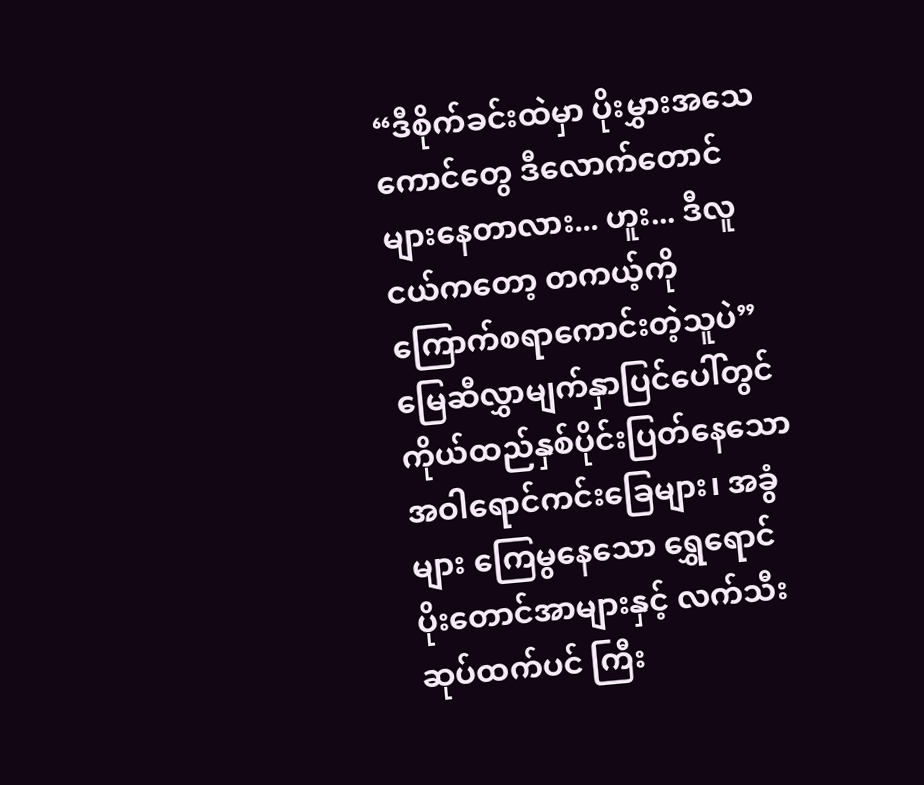“ဒီစိုက်ခင်းထဲမှာ ပိုးမွှားအသေကောင်တွေ ဒီလောက်တောင် များနေတာလား... ဟူး... ဒီလူငယ်ကတော့ တကယ့်ကို ကြောက်စရာကောင်းတဲ့သူပဲ”
မြေဆီလွှာမျက်နှာပြင်ပေါ်တွင် ကိုယ်ထည်နှစ်ပိုင်းပြတ်နေသော အဝါရောင်ကင်းခြေများ၊ အခွံများ ကြေမွနေသော ရွှေရောင်ပိုးတောင်အာများနှင့် လက်သီးဆုပ်ထက်ပင် ကြီး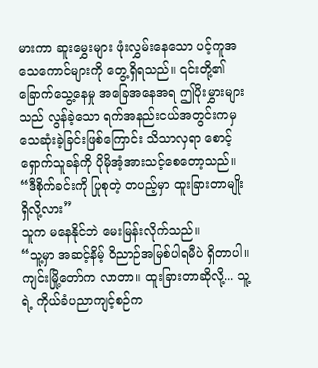မားကာ ဆူးမွှေးများ ဖုံးလွှမ်းနေသော ပင့်ကူအသေကောင်များကို တွေ့ရှိရသည်။ ၎င်းတို့၏ ခြောက်သွေ့နေမှု အခြေအနေအရ ဤပိုးမွှားများသည် လွန်ခဲ့သော ရက်အနည်းငယ်အတွင်းကမှ သေဆုံးခဲ့ခြင်းဖြစ်ကြောင်း သိသာလှရာ စောင့်ရှောက်သူခန်ကို ပိုမိုအံ့အားသင့်စေတော့သည်။
“ဒီစိုက်ခင်းကို ပြုစုတဲ့ တပည့်မှာ ထူးခြားတာမျိုး ရှိလို့လား”
သူက မနေနိုင်ဘဲ မေးမြန်းလိုက်သည်။
“သူ့မှာ အဆင့်နိမ့် ဝိညာဉ်အမြစ်ပါရမီပဲ ရှိတာပါ။ ကျင်းမြို့တော်က လာတာ။ ထူးခြားတာဆိုလို့... သူ့ရဲ့ ကိုယ်ခံပညာကျင့်စဉ်က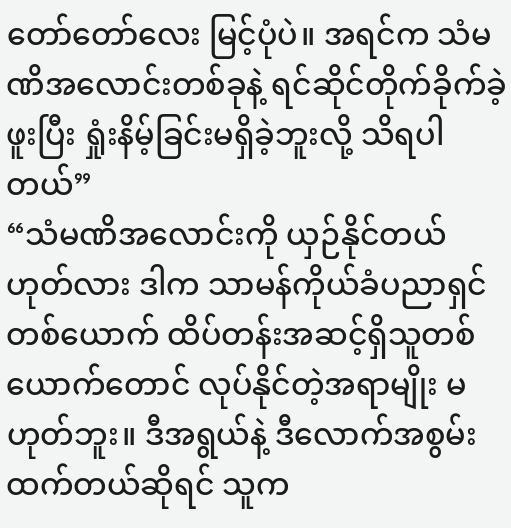တော်တော်လေး မြင့်ပုံပဲ။ အရင်က သံမဏိအလောင်းတစ်ခုနဲ့ ရင်ဆိုင်တိုက်ခိုက်ခဲ့ဖူးပြီး ရှုံးနိမ့်ခြင်းမရှိခဲ့ဘူးလို့ သိရပါတယ်”
“သံမဏိအလောင်းကို ယှဉ်နိုင်တယ်ဟုတ်လား ဒါက သာမန်ကိုယ်ခံပညာရှင်တစ်ယောက် ထိပ်တန်းအဆင့်ရှိသူတစ်ယောက်တောင် လုပ်နိုင်တဲ့အရာမျိုး မဟုတ်ဘူး။ ဒီအရွယ်နဲ့ ဒီလောက်အစွမ်းထက်တယ်ဆိုရင် သူက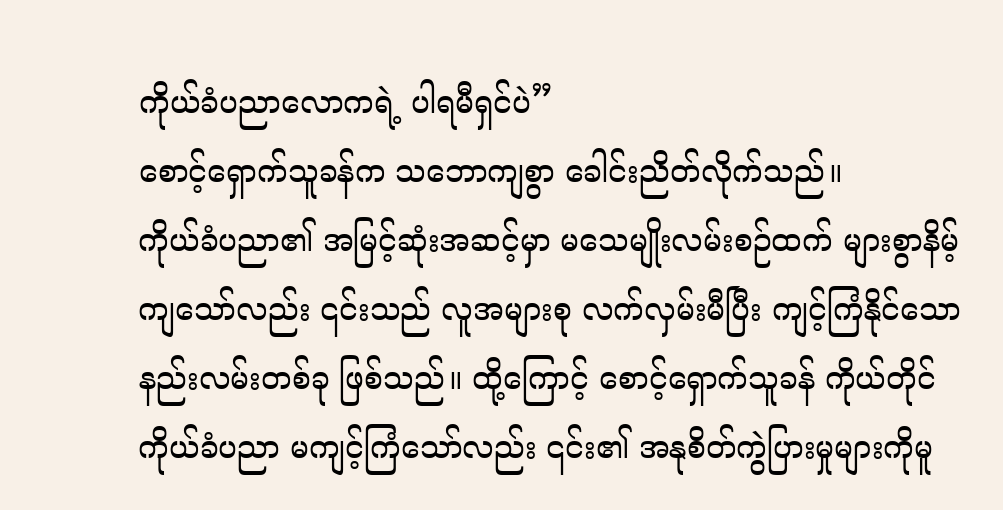ကိုယ်ခံပညာလောကရဲ့ ပါရမီရှင်ပဲ”
စောင့်ရှောက်သူခန်က သဘောကျစွာ ခေါင်းညိတ်လိုက်သည်။
ကိုယ်ခံပညာ၏ အမြင့်ဆုံးအဆင့်မှာ မသေမျိုးလမ်းစဉ်ထက် များစွာနိမ့်ကျသော်လည်း ၎င်းသည် လူအများစု လက်လှမ်းမီပြီး ကျင့်ကြံနိုင်သော နည်းလမ်းတစ်ခု ဖြစ်သည်။ ထို့ကြောင့် စောင့်ရှောက်သူခန် ကိုယ်တိုင် ကိုယ်ခံပညာ မကျင့်ကြံသော်လည်း ၎င်း၏ အနုစိတ်ကွဲပြားမှုများကိုမူ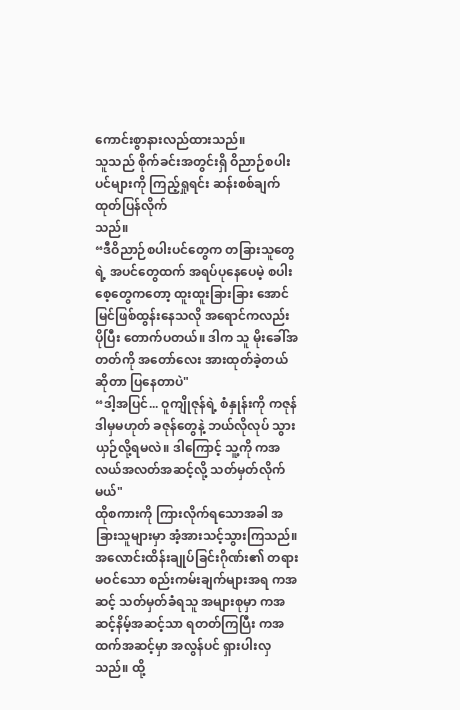ကောင်းစွာနားလည်ထားသည်။
သူသည် စိုက်ခင်းအတွင်းရှိ ဝိညာဉ်စပါးပင်များကို ကြည့်ရှုရင်း ဆန်းစစ်ချက်ထုတ်ပြန်လိုက်
သည်။
“ဒီဝိညာဉ်စပါးပင်တွေက တခြားသူတွေရဲ့ အပင်တွေထက် အရပ်ပုနေပေမဲ့ စပါးစေ့တွေကတော့ ထူးထူးခြားခြား အောင်မြင်ဖြစ်ထွန်းနေသလို အရောင်ကလည်း ပိုပြီး တောက်ပတယ်။ ဒါက သူ မိုးခေါ်အတတ်ကို အတော်လေး အားထုတ်ခဲ့တယ်ဆိုတာ ပြနေတာပဲ"
“ဒါ့အပြင်... ဝူကျိုဇုန်ရဲ့ စံနှုန်းကို ကဇုန် ဒါမှမဟုတ် ခဇုန်တွေနဲ့ ဘယ်လိုလုပ် သွားယှဉ်လို့ရမလဲ။ ဒါကြောင့် သူ့ကို ကအလယ်အလတ်အဆင့်လို့ သတ်မှတ်လိုက်မယ်"
ထိုစကားကို ကြားလိုက်ရသောအခါ အခြားသူများမှာ အံ့အားသင့်သွားကြသည်။ အလောင်းထိန်းချုပ်ခြင်းဂိုဏ်း၏ တရားမဝင်သော စည်းကမ်းချက်များအရ ကအဆင့် သတ်မှတ်ခံရသူ အများစုမှာ ကအဆင့်နိမ့်အဆင့်သာ ရတတ်ကြပြီး ကအထက်အဆင့်မှာ အလွန်ပင် ရှားပါးလှသည်။ ထို့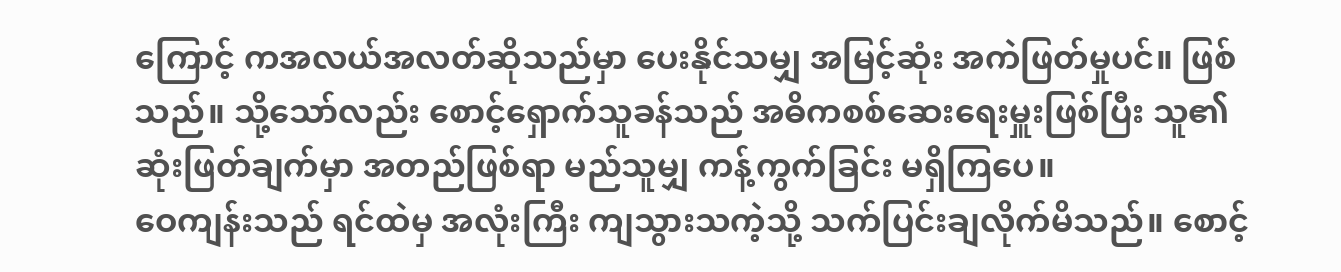ကြောင့် ကအလယ်အလတ်ဆိုသည်မှာ ပေးနိုင်သမျှ အမြင့်ဆုံး အကဲဖြတ်မှုပင်။ ဖြစ်သည်။ သို့သော်လည်း စောင့်ရှောက်သူခန်သည် အဓိကစစ်ဆေးရေးမှူးဖြစ်ပြီး သူ၏ ဆုံးဖြတ်ချက်မှာ အတည်ဖြစ်ရာ မည်သူမျှ ကန့်ကွက်ခြင်း မရှိကြပေ။
ဝေကျန်းသည် ရင်ထဲမှ အလုံးကြီး ကျသွားသကဲ့သို့ သက်ပြင်းချလိုက်မိသည်။ စောင့်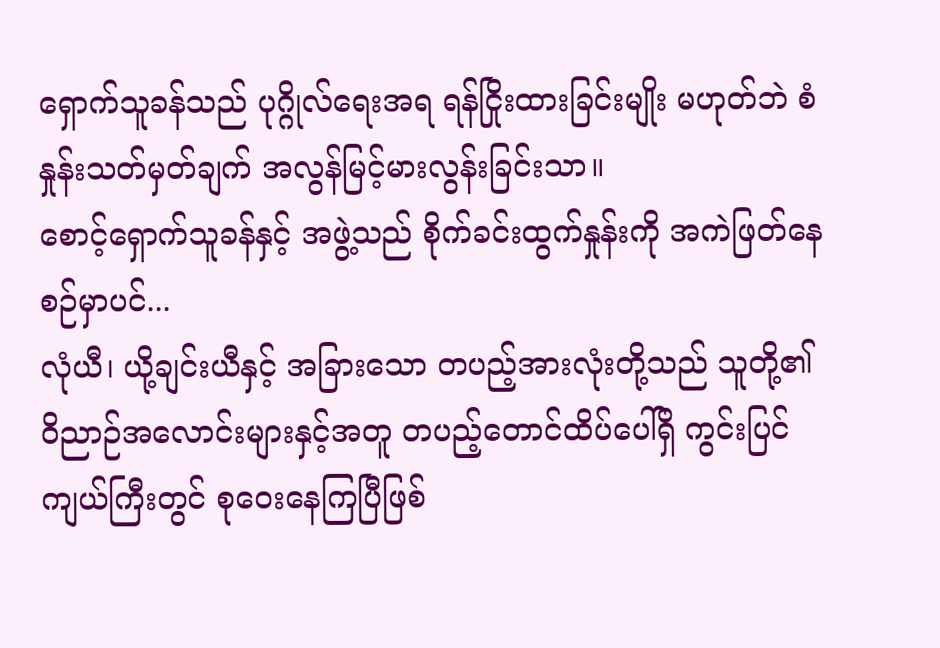ရှောက်သူခန်သည် ပုဂ္ဂိုလ်ရေးအရ ရန်ငြိုးထားခြင်းမျိုး မဟုတ်ဘဲ စံနှုန်းသတ်မှတ်ချက် အလွန်မြင့်မားလွန်းခြင်းသာ။
စောင့်ရှောက်သူခန်နှင့် အဖွဲ့သည် စိုက်ခင်းထွက်နှုန်းကို အကဲဖြတ်နေစဉ်မှာပင်...
လုံယီ၊ ယို့ချင်းယီနှင့် အခြားသော တပည့်အားလုံးတို့သည် သူတို့၏ ဝိညာဉ်အလောင်းများနှင့်အတူ တပည့်တောင်ထိပ်ပေါ်ရှိ ကွင်းပြင်ကျယ်ကြီးတွင် စုဝေးနေကြပြီဖြစ်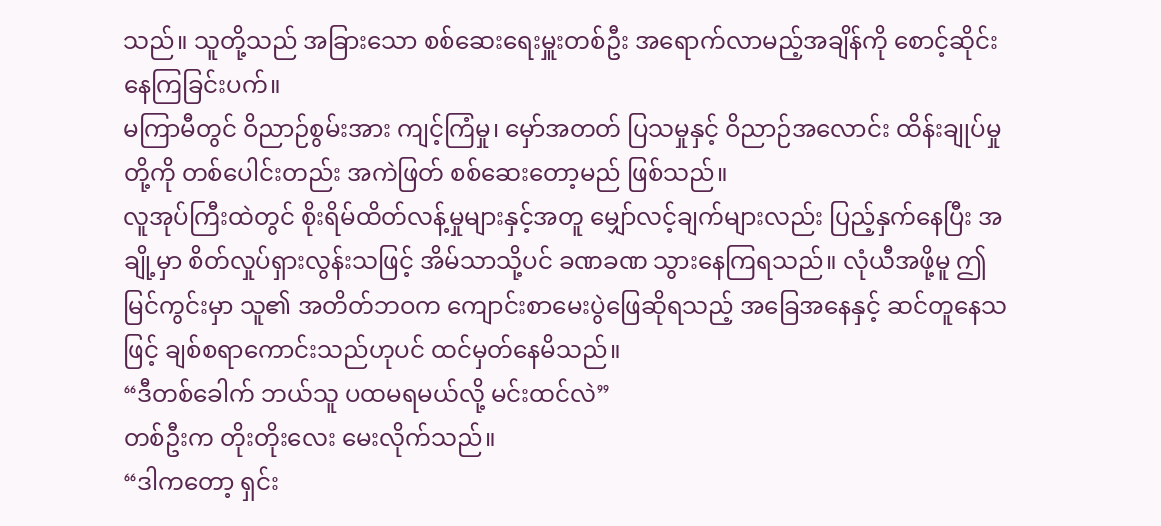သည်။ သူတို့သည် အခြားသော စစ်ဆေးရေးမှူးတစ်ဦး အရောက်လာမည့်အချိန်ကို စောင့်ဆိုင်းနေကြခြင်းပက်။
မကြာမီတွင် ဝိညာဉ်စွမ်းအား ကျင့်ကြံမှု၊ မှော်အတတ် ပြသမှုနှင့် ဝိညာဉ်အလောင်း ထိန်းချုပ်မှု တို့ကို တစ်ပေါင်းတည်း အကဲဖြတ် စစ်ဆေးတော့မည် ဖြစ်သည်။
လူအုပ်ကြီးထဲတွင် စိုးရိမ်ထိတ်လန့်မှုများနှင့်အတူ မျှော်လင့်ချက်များလည်း ပြည့်နှက်နေပြီး အချို့မှာ စိတ်လှုပ်ရှားလွန်းသဖြင့် အိမ်သာသို့ပင် ခဏခဏ သွားနေကြရသည်။ လုံယီအဖို့မူ ဤမြင်ကွင်းမှာ သူ၏ အတိတ်ဘဝက ကျောင်းစာမေးပွဲဖြေဆိုရသည့် အခြေအနေနှင့် ဆင်တူနေသဖြင့် ချစ်စရာကောင်းသည်ဟုပင် ထင်မှတ်နေမိသည်။
“ဒီတစ်ခေါက် ဘယ်သူ ပထမရမယ်လို့ မင်းထင်လဲ”
တစ်ဦးက တိုးတိုးလေး မေးလိုက်သည်။
“ဒါကတော့ ရှင်း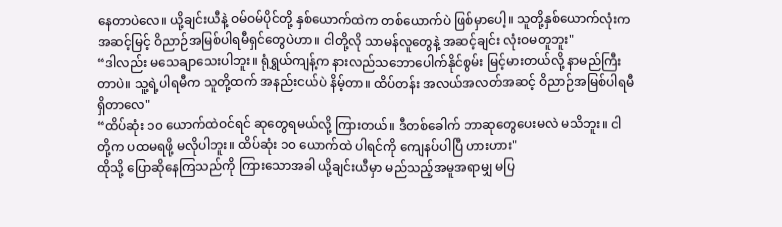နေတာပဲလေ။ ယို့ချင်းယီနဲ့ ဝမ်ဝမ်ပိုင်တို့ နှစ်ယောက်ထဲက တစ်ယောက်ပဲ ဖြစ်မှာပေါ့။ သူတို့နှစ်ယောက်လုံးက အဆင့်မြင့် ဝိညာဉ်အမြစ်ပါရမီရှင်တွေပဲဟာ။ ငါတို့လို သာမန်လူတွေနဲ့ အဆင့်ချင်း လုံးဝမတူဘူး"
“ဒါလည်း မသေချာသေးပါဘူး။ ရုံရွှယ်ကျန့်က နားလည်သဘောပေါက်နိုင်စွမ်း မြင့်မားတယ်လို့ နာမည်ကြီးတာပဲ။ သူ့ရဲ့ပါရမီက သူတို့ထက် အနည်းငယ်ပဲ နိမ့်တာ။ ထိပ်တန်း အလယ်အလတ်အဆင့် ဝိညာဉ်အမြစ်ပါရမီ ရှိတာလေ"
“ထိပ်ဆုံး ၁၀ ယောက်ထဲဝင်ရင် ဆုတွေရမယ်လို့ ကြားတယ်။ ဒီတစ်ခေါက် ဘာဆုတွေပေးမလဲ မသိဘူး။ ငါတို့က ပထမရဖို့ မလိုပါဘူး။ ထိပ်ဆုံး ၁၀ ယောက်ထဲ ပါရင်ကို ကျေနပ်ပါပြီ ဟားဟား"
ထိုသို့ ပြောဆိုနေကြသည်ကို ကြားသောအခါ ယို့ချင်းယီမှာ မည်သည့်အမူအရာမျှ မပြ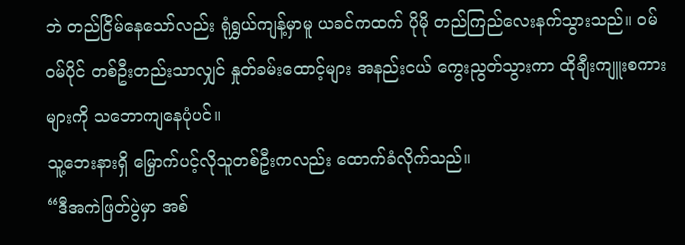ဘဲ တည်ငြိမ်နေသော်လည်း ရုံရွှယ်ကျန့်မှာမူ ယခင်ကထက် ပိုမို တည်ကြည်လေးနက်သွားသည်။ ဝမ်ဝမ်ပိုင် တစ်ဦးတည်းသာလျှင် နှုတ်ခမ်းထောင့်များ အနည်းငယ် ကွေးညွတ်သွားကာ ထိုချီးကျူးစကားများကို သဘောကျနေပုံပင်။
သူ့ဘေးနားရှိ မြှောက်ပင့်လိုသူတစ်ဦးကလည်း ထောက်ခံလိုက်သည်။
“ဒီအကဲဖြတ်ပွဲမှာ အစ်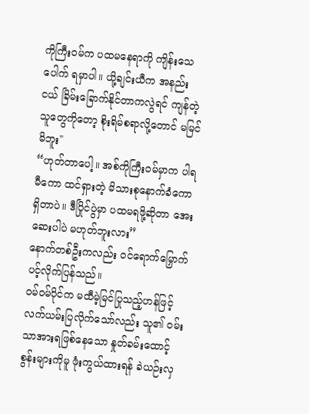ကိုကြီးဝမ်က ပထမနေရာကို ကျိန်းသေပေါက် ရမှာပါ။ ယို့ချင်းယီက အနည်းငယ် ခြိမ်းခြောက်နိုင်တာကလွဲရင် ကျန်တဲ့သူတွေကိုတော့ စိုးရိမ်စရာလို့တောင် မမြင်မိဘူး"
“ဟုတ်တာပေါ့။ အစ်ကိုကြီးဝမ်မှာက ပါရမီကော ထင်ရှားတဲ့ မိသားစုနောက်ခံကော ရှိတာပဲ။ ဒီပြိုင်ပွဲမှာ ပထမရဖို့ဆိုတာ အေးဆေးပါပဲ မဟုတ်ဘူးလား”
နောက်တစ်ဦးကလည်း ဝင်ရောက်မြှောက်ပင့်လိုက်ပြန်သည်။
ဝမ်ဝမ်ပိုင်က မထီမဲ့မြင်ပြုသည့်ဟန်ဖြင့် လက်ယမ်းပြလိုက်သော်လည်း သူ၏ ဝမ်းသာအားရဖြစ်နေသော နှုတ်ခမ်းထောင့်စွန်းများကိုမူ ဖုံးကွယ်ထားရန် ခဲယဉ်းလှ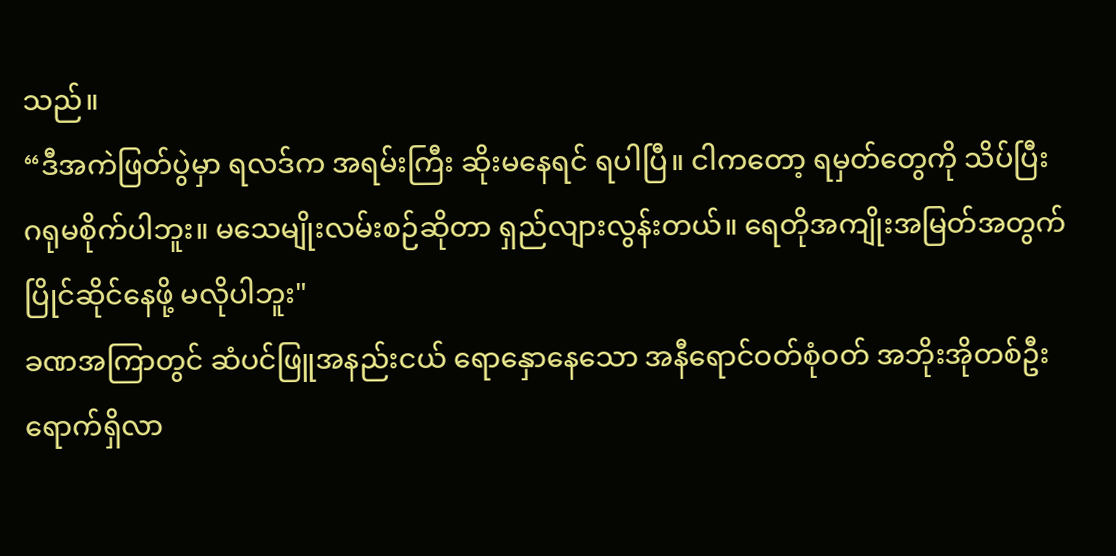သည်။
“ဒီအကဲဖြတ်ပွဲမှာ ရလဒ်က အရမ်းကြီး ဆိုးမနေရင် ရပါပြီ။ ငါကတော့ ရမှတ်တွေကို သိပ်ပြီး ဂရုမစိုက်ပါဘူး။ မသေမျိုးလမ်းစဉ်ဆိုတာ ရှည်လျားလွန်းတယ်။ ရေတိုအကျိုးအမြတ်အတွက် ပြိုင်ဆိုင်နေဖို့ မလိုပါဘူး"
ခဏအကြာတွင် ဆံပင်ဖြူအနည်းငယ် ရောနှောနေသော အနီရောင်ဝတ်စုံဝတ် အဘိုးအိုတစ်ဦး ရောက်ရှိလာ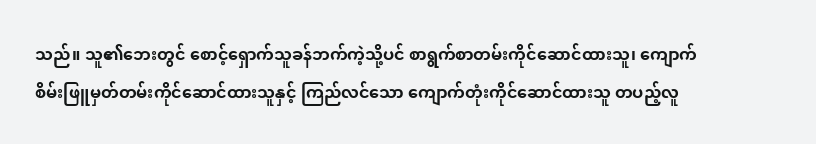သည်။ သူ၏ဘေးတွင် စောင့်ရှောက်သူခန်ဘက်ကဲ့သို့ပင် စာရွက်စာတမ်းကိုင်ဆောင်ထားသူ၊ ကျောက်စိမ်းဖြူမှတ်တမ်းကိုင်ဆောင်ထားသူနှင့် ကြည်လင်သော ကျောက်တုံးကိုင်ဆောင်ထားသူ တပည့်လူ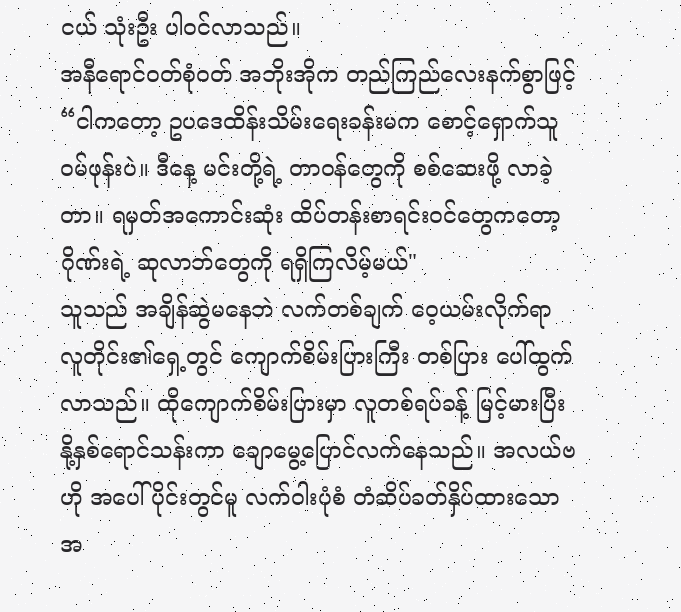ငယ် သုံးဦး ပါဝင်လာသည်။
အနီရောင်ဝတ်စုံဝတ် အဘိုးအိုက တည်ကြည်လေးနက်စွာဖြင့် “ငါကတော့ ဥပဒေထိန်းသိမ်းရေးခန်းမက စောင့်ရှောက်သူ ဝမ်ဖုန်းပဲ။ ဒီနေ့ မင်းတို့ရဲ့ တာဝန်တွေကို စစ်ဆေးဖို့ လာခဲ့တာ။ ရမှတ်အကောင်းဆုံး ထိပ်တန်းစာရင်းဝင်တွေကတော့ ဂိုဏ်းရဲ့ ဆုလာဘ်တွေကို ရရှိကြလိမ့်မယ်"
သူသည် အချိန်ဆွဲမနေဘဲ လက်တစ်ချက် ဝေ့ယမ်းလိုက်ရာ လူတိုင်း၏ရှေ့တွင် ကျောက်စိမ်းပြားကြီး တစ်ပြား ပေါ်ထွက်လာသည်။ ထိုကျောက်စိမ်းပြားမှာ လူတစ်ရပ်ခန့် မြင့်မားပြီး နို့နှစ်ရောင်သန်းကာ ချောမွေ့ပြောင်လက်နေသည်။ အလယ်ဗဟို အပေါ်ပိုင်းတွင်မူ လက်ဝါးပုံစံ တံဆိပ်ခတ်နှိပ်ထားသော အ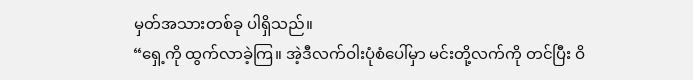မှတ်အသားတစ်ခု ပါရှိသည်။
“ရှေ့ကို ထွက်လာခဲ့ကြ။ အဲ့ဒီလက်ဝါးပုံစံပေါ်မှာ မင်းတို့လက်ကို တင်ပြီး ဝိ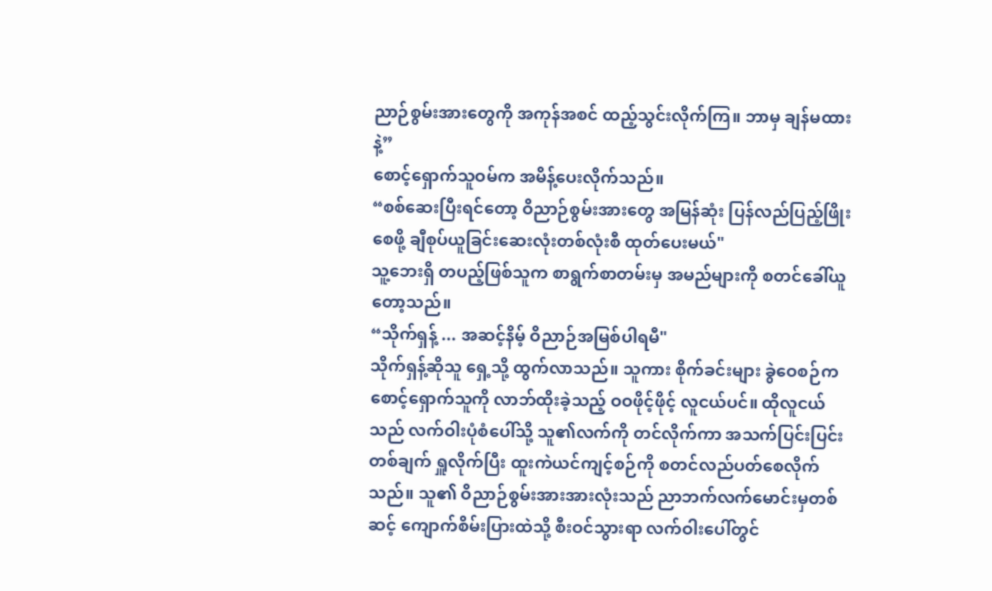ညာဉ်စွမ်းအားတွေကို အကုန်အစင် ထည့်သွင်းလိုက်ကြ။ ဘာမှ ချန်မထားနဲ့”
စောင့်ရှောက်သူဝမ်က အမိန့်ပေးလိုက်သည်။
“စစ်ဆေးပြီးရင်တော့ ဝိညာဉ်စွမ်းအားတွေ အမြန်ဆုံး ပြန်လည်ပြည့်ဖြိုးစေဖို့ ချီစုပ်ယူခြင်းဆေးလုံးတစ်လုံးစီ ထုတ်ပေးမယ်"
သူ့ဘေးရှိ တပည့်ဖြစ်သူက စာရွက်စာတမ်းမှ အမည်များကို စတင်ခေါ်ယူတော့သည်။
“သိုက်ရှန့် ... အဆင့်နိမ့် ဝိညာဉ်အမြစ်ပါရမီ"
သိုက်ရှန့်ဆိုသူ ရှေ့သို့ ထွက်လာသည်။ သူကား စိုက်ခင်းများ ခွဲဝေစဉ်က စောင့်ရှောက်သူကို လာဘ်ထိုးခဲ့သည့် ဝဝဖိုင့်ဖိုင့် လူငယ်ပင်။ ထိုလူငယ်သည် လက်ဝါးပုံစံပေါ်သို့ သူ၏လက်ကို တင်လိုက်ကာ အသက်ပြင်းပြင်းတစ်ချက် ရှူလိုက်ပြီး ထူးကဲယင်ကျင့်စဉ်ကို စတင်လည်ပတ်စေလိုက်သည်။ သူ၏ ဝိညာဉ်စွမ်းအားအားလုံးသည် ညာဘက်လက်မောင်းမှတစ်ဆင့် ကျောက်စိမ်းပြားထဲသို့ စီးဝင်သွားရာ လက်ဝါးပေါ်တွင်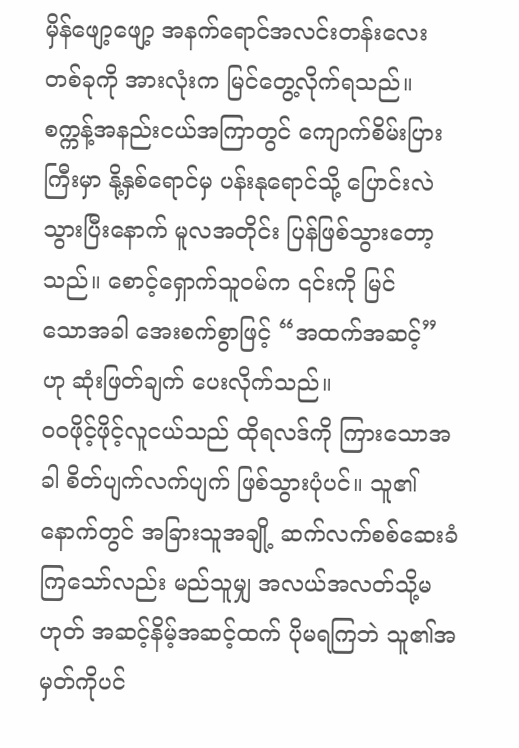မှိန်ဖျော့ဖျော့ အနက်ရောင်အလင်းတန်းလေး တစ်ခုကို အားလုံးက မြင်တွေ့လိုက်ရသည်။
စက္ကန့်အနည်းငယ်အကြာတွင် ကျောက်စိမ်းပြားကြီးမှာ နို့နှစ်ရောင်မှ ပန်းနုရောင်သို့ ပြောင်းလဲသွားပြီးနောက် မူလအတိုင်း ပြန်ဖြစ်သွားတော့သည်။ စောင့်ရှောက်သူဝမ်က ၎င်းကို မြင်
သောအခါ အေးစက်စွာဖြင့် “အထက်အဆင့်” ဟု ဆုံးဖြတ်ချက် ပေးလိုက်သည်။
ဝဝဖိုင့်ဖိုင့်လူငယ်သည် ထိုရလဒ်ကို ကြားသောအခါ စိတ်ပျက်လက်ပျက် ဖြစ်သွားပုံပင်။ သူ၏နောက်တွင် အခြားသူအချို့ ဆက်လက်စစ်ဆေးခံကြသော်လည်း မည်သူမျှ အလယ်အလတ်သို့မဟုတ် အဆင့်နိမ့်အဆင့်ထက် ပိုမရကြဘဲ သူ၏အမှတ်ကိုပင်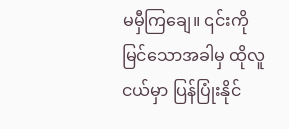မမှီကြချေ။ ၎င်းကို မြင်သောအခါမှ ထိုလူငယ်မှာ ပြန်ပြုံးနိုင်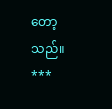တော့သည်။
***